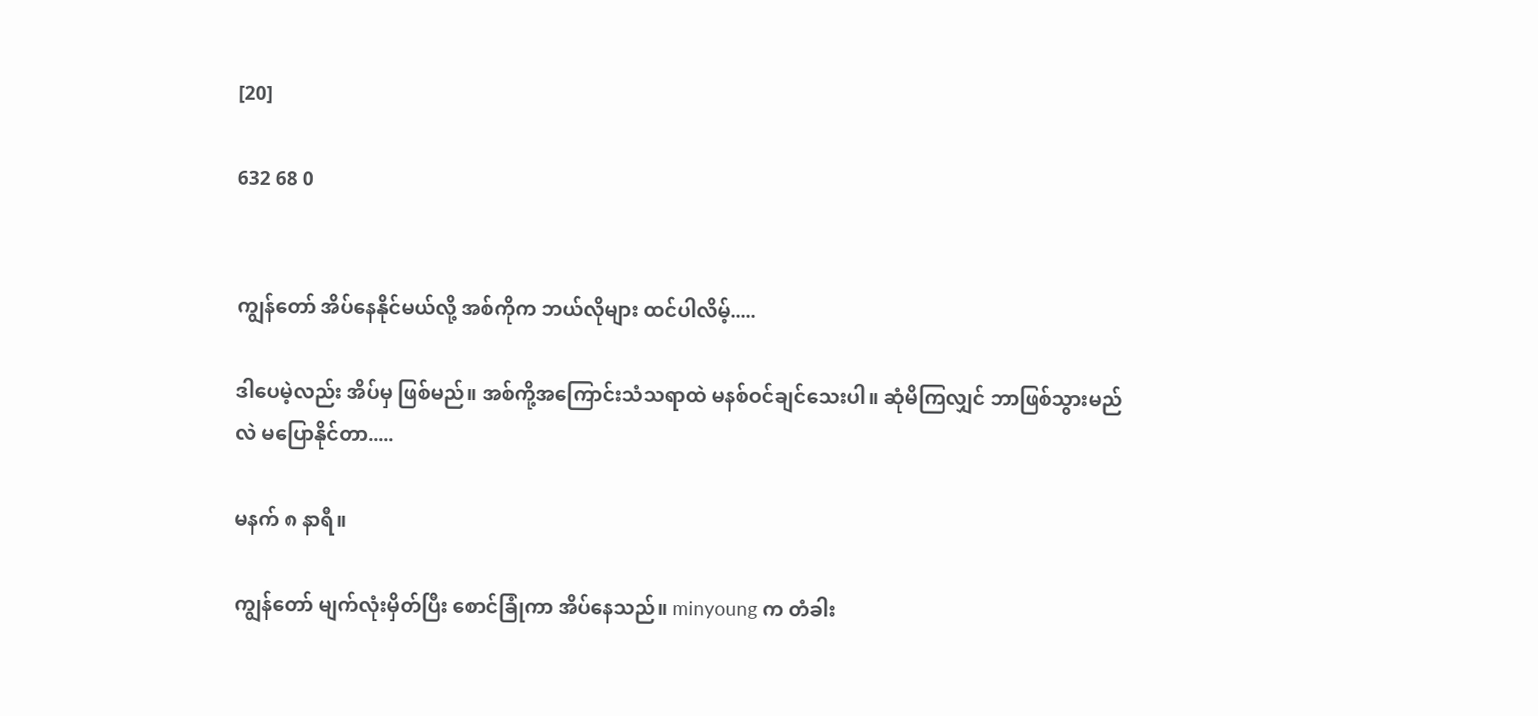[20]

632 68 0


ကျွန်တော် အိပ်နေနိုင်မယ်လို့ အစ်ကိုက ဘယ်လိုများ ထင်ပါလိမ့်.....

ဒါပေမဲ့လည်း အိပ်မှ ဖြစ်မည်။ အစ်ကို့အကြောင်းသံသရာထဲ မနစ်ဝင်ချင်သေးပါ။ ဆုံမိကြလျှင် ဘာဖြစ်သွားမည်လဲ မပြောနိုင်တာ.....

မနက် ၈ နာရီ။

ကျွန်တော် မျက်လုံးမှိတ်ပြီး စောင်ခြုံကာ အိပ်နေသည်။ minyoung က တံခါး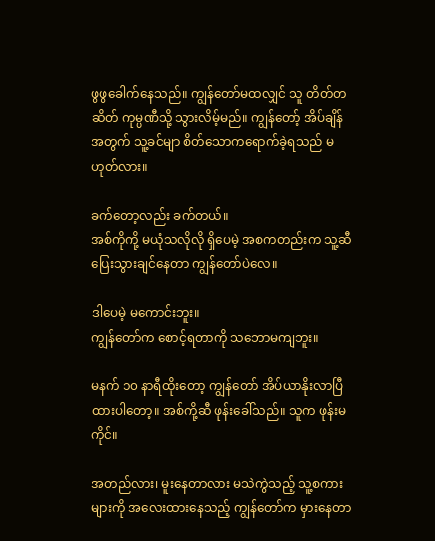ဖွဖွခေါက်နေသည်။ ကျွန်တော်မထလျှင် သူ တိတ်တဆိတ် ကုမ္ပဏီသို့ သွားလိမ့်မည်။ ကျွန်တော့် အိပ်ချိန်အတွက် သူ့ခင်မျာ စိတ်သောကရောက်ခဲ့ရသည် မဟုတ်လား။

ခက်တော့လည်း ခက်တယ်။
အစ်ကိုကို့ မယုံသလိုလို ရှိပေမဲ့ အစကတည်းက သူ့ဆီ ပြေးသွားချင်နေတာ ကျွန်တော်ပဲလေ။

ဒါပေမဲ့ မကောင်းဘူး။
ကျွန်တော်က စောင့်ရတာကို သဘောမကျဘူး။

မနက် ၁၀ နာရီထိုးတော့ ကျွန်တော် အိပ်ယာနိုးလာပြီ ထားပါတော့။ အစ်ကို့ဆီ ဖုန်းခေါ်သည်။ သူက ဖုန်းမကိုင်။

အတည်လား၊ မူးနေတာလား မသဲကွဲသည့် သူ့စကားများကို အလေးထားနေသည့် ကျွန်တော်က မှားနေတာ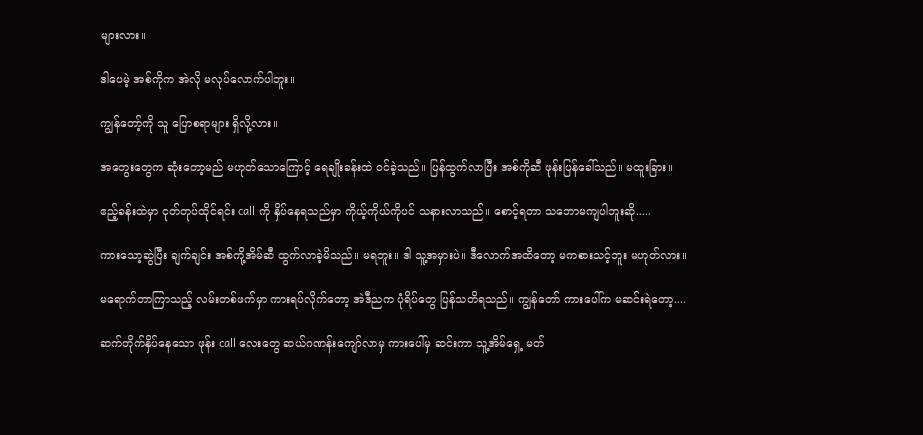များလား။

ဒါပေမဲ့ အစ်ကိုက အဲလို မလုပ်လောက်ပါဘူး။

ကျွန်တော့်ကို သူ ပြောစရာများ ရှိလို့လား။

အတွေးတွေက ဆုံးတော့မည် မဟုတ်သောကြောင့် ရေချိုးခန်းထဲ ဝင်ခဲ့သည်။ ပြန်ထွက်လာပြီး အစ်ကိုဆီ ဖုန်းပြန်ခေါ်သည်။ မထူးခြား။

ဧည့်ခန်းထဲမှာ ငုတ်တုပ်ထိုင်ရင်း call ကို နှိပ်နေရသည်မှာ ကိုယ့်ကိုယ်ကိုပင် သနားလာသည်။ စောင့်ရတာ သဘောမကျပါဘူးဆို.....

ကားသော့ဆွဲပြီး ချက်ချင်း အစ်ကို့အိမ်ဆီ ထွက်လာခဲ့မိသည်။ မရဘူး။ ဒါ သူ့အမှားပဲ။ ဒီလောက်အထိတော့ မကစားသင့်ဘူး မဟုတ်လား။

မရောက်တာကြာသည့် လမ်းတစ်ဖက်မှာ ကားရပ်လိုက်တော့ အဲဒီညက ပုံရိပ်တွေ ပြန်သတိရသည်။ ကျွန်တော် ကားပေါ်က မဆင်းရဲတော့....

ဆက်တိုက်နှိပ်နေသော ဖုန်း call လေးတွေ ဆယ်ဂဏန်းကျော်လာမှ ကားပေါ်မှ ဆင်းကာ သူ့အိမ်ရှေ့ မတ်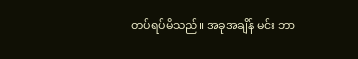တပ်ရပ်မိသည်။ အခုအချိန် မင်း ဘာ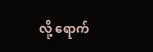လို့ ရောက်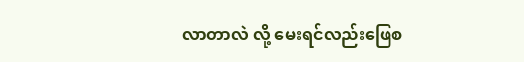လာတာလဲ လို့ မေးရင်လည်းဖြေစ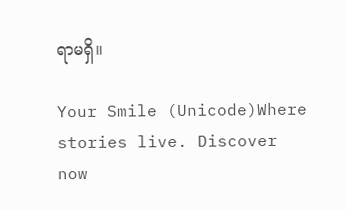ရာမရှိ။

Your Smile (Unicode)Where stories live. Discover now